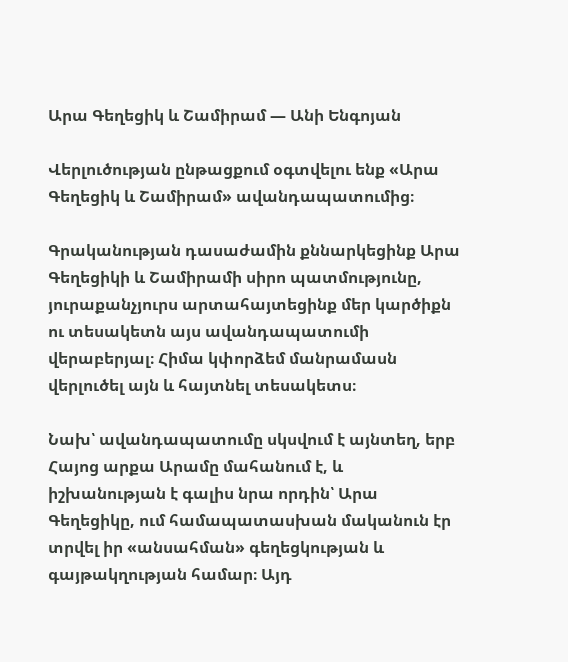Արա Գեղեցիկ և Շամիրամ — Անի Ենգոյան

Վերլուծության ընթացքում օգտվելու ենք «Արա Գեղեցիկ և Շամիրամ» ավանդապատումից։

Գրականության դասաժամին քննարկեցինք Արա Գեղեցիկի և Շամիրամի սիրո պատմությունը, յուրաքանչյուրս արտահայտեցինք մեր կարծիքն ու տեսակետն այս ավանդապատումի վերաբերյալ։ Հիմա կփորձեմ մանրամասն վերլուծել այն և հայտնել տեսակետս։

Նախ՝ ավանդապատումը սկսվում է այնտեղ, երբ Հայոց արքա Արամը մահանում է, և իշխանության է գալիս նրա որդին՝ Արա Գեղեցիկը, ում համապատասխան մականուն էր տրվել իր «անսահման» գեղեցկության և գայթակղության համար։ Այդ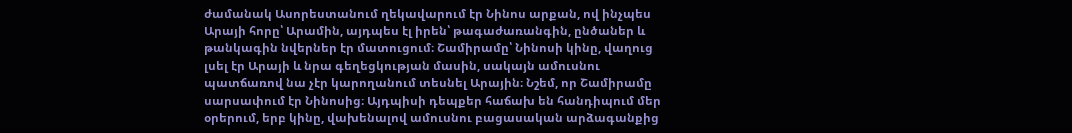ժամանակ Ասորեստանում ղեկավարում էր Նինոս արքան, ով ինչպես Արայի հորը՝ Արամին, այդպես էլ իրեն՝ թագաժառանգին, ընծաներ և թանկագին նվերներ էր մատուցում։ Շամիրամը՝ Նինոսի կինը, վաղուց լսել էր Արայի և նրա գեղեցկության մասին, սակայն ամուսնու պատճառով նա չէր կարողանում տեսնել Արային։ Նշեմ, որ Շամիրամը սարսափում էր Նինոսից։ Այդպիսի դեպքեր հաճախ են հանդիպում մեր օրերում, երբ կինը, վախենալով ամուսնու բացասական արձագանքից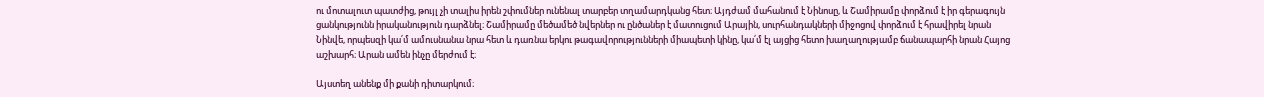ու մոտալուտ պատժից, թույլ չի տալիս իրեն շփումներ ունենալ տարբեր տղամարդկանց հետ։ Այդժամ մահանում է Նինոսը, և Շամիրամը փորձում է իր գերագույն ցանկությունն իրականություն դարձնել։ Շամիրամը մեծամեծ նվերներ ու ընծաներ է մատուցում Արային, սուրհանդակների միջոցով փորձում է հրավիրել նրան Նինվե, որպեսզի կա՛մ ամուսնանա նրա հետ և դառնա երկու թագավորությունների միապետի կինը, կա՛մ էլ այցից հետո խաղաղությամբ ճանապարհի նրան Հայոց աշխարհ։ Արան ամեն ինչը մերժում է։

Այստեղ անենք մի քանի դիտարկում։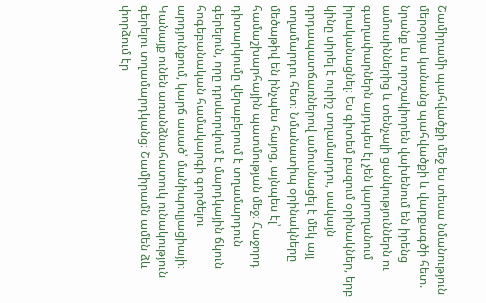Շամիրամի պահվածքի մեջ ես տեսա նմանություն մերօրյա կանանց պահվածքի և վարքագծի հետ. նրանք ևս որոշակիորեն վախենում են իրենց ամուսիններից և տենչալի ցանկություններն ու գաղափարներն այդպես էլ չեն կարողանում իրականացնել։ Ես գիտեմ բազում օրինակներ, երբ կինը սիրել է ուրիշ տղամարդու, սակայն դրդապատճառներով ամուսնացել է մեկ այլ տղամարդու հետ։ Նմանատիպ օրինակները մեծաթիվ են ինչպես հայոց, այնպես էլ՝ համաշխարհային պատմության մեջ։ Հաջորդ դիտարկումը վերաբերում է տղամարդուն գերելուն, որը դրսևորվում է մարդկային ճկուն հոգեբանական համակարգի գործելու արդյունքում, կարճ ասած՝ մանիպուլյացիայի։ Կանայք ունեն առանձնահատուկ ունակություն գերելու տղամարդկանց։ Շամիրամն ամեն ձև փորձում էր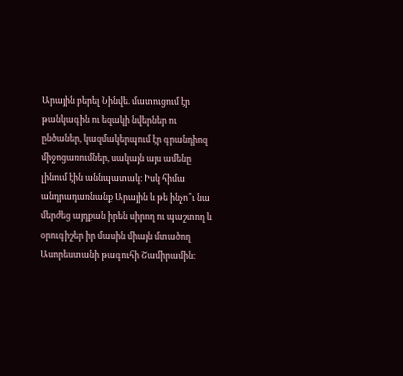Արային բերել Նինվե. մատուցում էր թանկագին ու եզակի նվերներ ու ընծաներ, կազմակերպում էր գրանդիոզ միջոցառումներ, սակայն այս ամենը լինում էին աննպատակ։ Իսկ հիմա անդրադառնանք Արային և թե ինչո՞ւ նա մերժեց այդքան իրեն սիրող ու պաշտող և օրուգիշեր իր մասին միայն մտածող Ասորեստանի թագուհի Շամիրամին։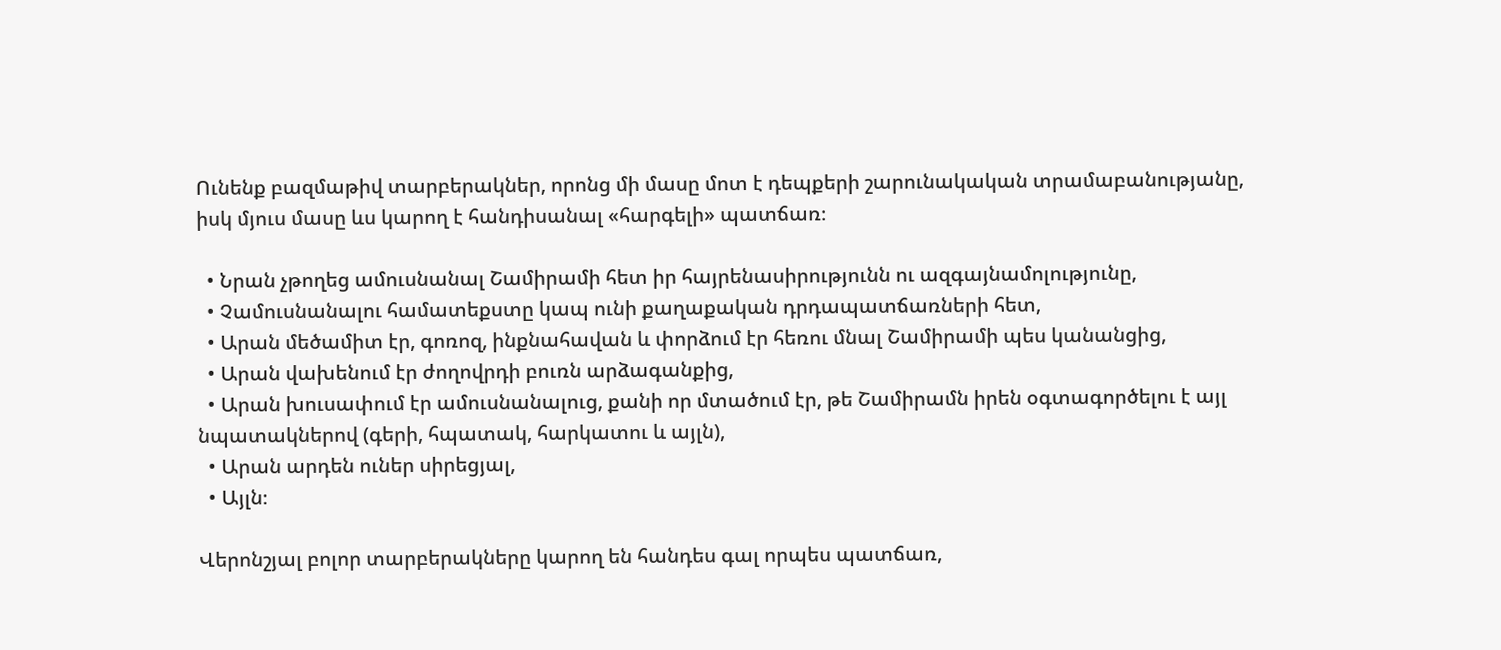Ունենք բազմաթիվ տարբերակներ, որոնց մի մասը մոտ է դեպքերի շարունակական տրամաբանությանը, իսկ մյուս մասը ևս կարող է հանդիսանալ «հարգելի» պատճառ։

  • Նրան չթողեց ամուսնանալ Շամիրամի հետ իր հայրենասիրությունն ու ազգայնամոլությունը,
  • Չամուսնանալու համատեքստը կապ ունի քաղաքական դրդապատճառների հետ,
  • Արան մեծամիտ էր, գոռոզ, ինքնահավան և փորձում էր հեռու մնալ Շամիրամի պես կանանցից,
  • Արան վախենում էր ժողովրդի բուռն արձագանքից,
  • Արան խուսափում էր ամուսնանալուց, քանի որ մտածում էր, թե Շամիրամն իրեն օգտագործելու է այլ նպատակներով (գերի, հպատակ, հարկատու և այլն),
  • Արան արդեն ուներ սիրեցյալ,
  • Այլն։

Վերոնշյալ բոլոր տարբերակները կարող են հանդես գալ որպես պատճառ,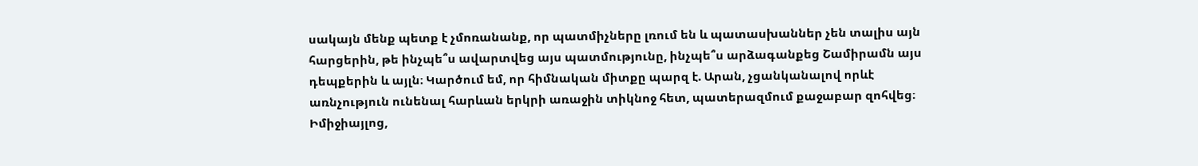սակայն մենք պետք է չմոռանանք, որ պատմիչները լռում են և պատասխաններ չեն տալիս այն հարցերին, թե ինչպե՞ս ավարտվեց այս պատմությունը, ինչպե՞ս արձագանքեց Շամիրամն այս դեպքերին և այլն։ Կարծում եմ, որ հիմնական միտքը պարզ է. Արան, չցանկանալով որևէ առնչություն ունենալ հարևան երկրի առաջին տիկնոջ հետ, պատերազմում քաջաբար զոհվեց։ Իմիջիայլոց,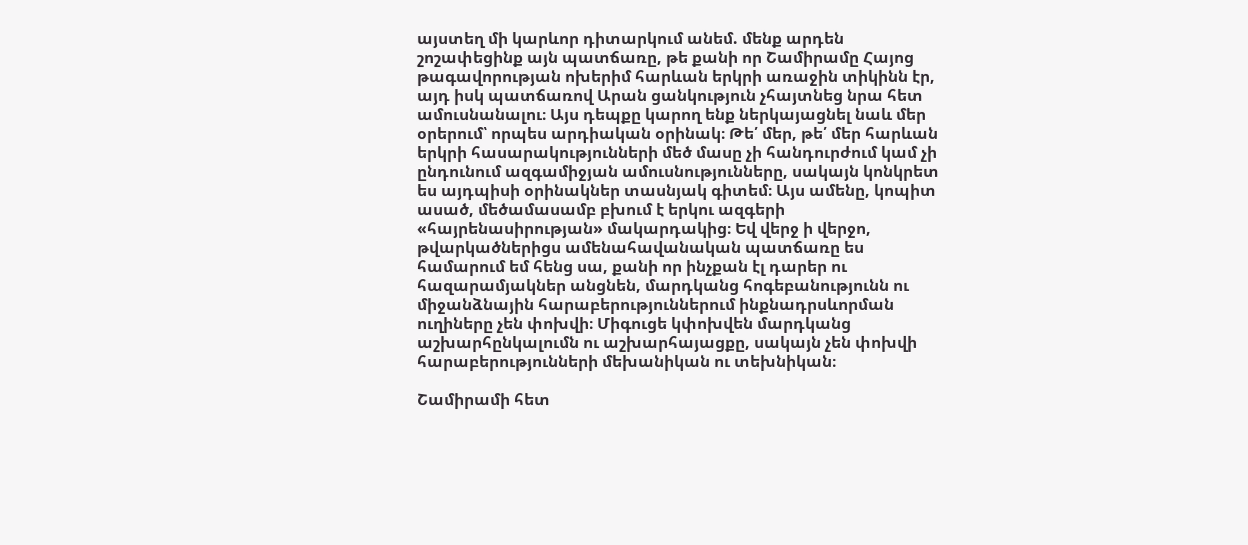այստեղ մի կարևոր դիտարկում անեմ. մենք արդեն շոշափեցինք այն պատճառը, թե քանի որ Շամիրամը Հայոց թագավորության ոխերիմ հարևան երկրի առաջին տիկինն էր, այդ իսկ պատճառով Արան ցանկություն չհայտնեց նրա հետ ամուսնանալու։ Այս դեպքը կարող ենք ներկայացնել նաև մեր օրերում՝ որպես արդիական օրինակ։ Թե՛ մեր, թե՛ մեր հարևան երկրի հասարակությունների մեծ մասը չի հանդուրժում կամ չի ընդունում ազգամիջյան ամուսնությունները, սակայն կոնկրետ ես այդպիսի օրինակներ տասնյակ գիտեմ։ Այս ամենը, կոպիտ ասած, մեծամասամբ բխում է երկու ազգերի «հայրենասիրության» մակարդակից։ Եվ վերջ ի վերջո, թվարկածներիցս ամենահավանական պատճառը ես համարում եմ հենց սա, քանի որ ինչքան էլ դարեր ու հազարամյակներ անցնեն, մարդկանց հոգեբանությունն ու միջանձնային հարաբերություններում ինքնադրսևորման ուղիները չեն փոխվի։ Միգուցե կփոխվեն մարդկանց աշխարհընկալումն ու աշխարհայացքը, սակայն չեն փոխվի հարաբերությունների մեխանիկան ու տեխնիկան։

Շամիրամի հետ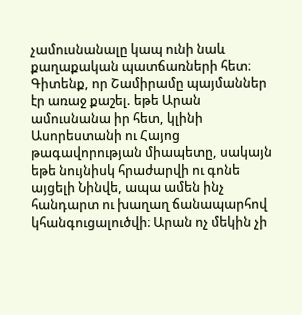չամուսնանալը կապ ունի նաև քաղաքական պատճառների հետ։ Գիտենք, որ Շամիրամը պայմաններ էր առաջ քաշել. եթե Արան ամուսնանա իր հետ, կլինի Ասորեստանի ու Հայոց թագավորության միապետը, սակայն եթե նույնիսկ հրաժարվի ու գոնե այցելի Նինվե, ապա ամեն ինչ հանդարտ ու խաղաղ ճանապարհով կհանգուցալուծվի։ Արան ոչ մեկին չի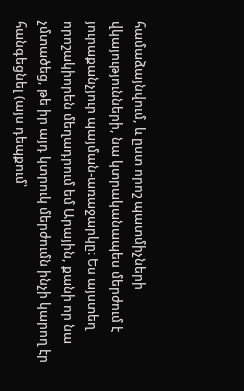համաձայնվում, և ըստ որոշ պատմիչների վկայությունների, նա կտրականապես մերժում է յուրաքանչյուր պայման-առաջարկը։ Ես այստեղ որոշակիորեն մեղադրում եմ Արային, քանի որ նա չմտածեց, թե իր այդ կտրուկ մերժումն ինչի կարող էր հանգեցնել (այս դեպքում՝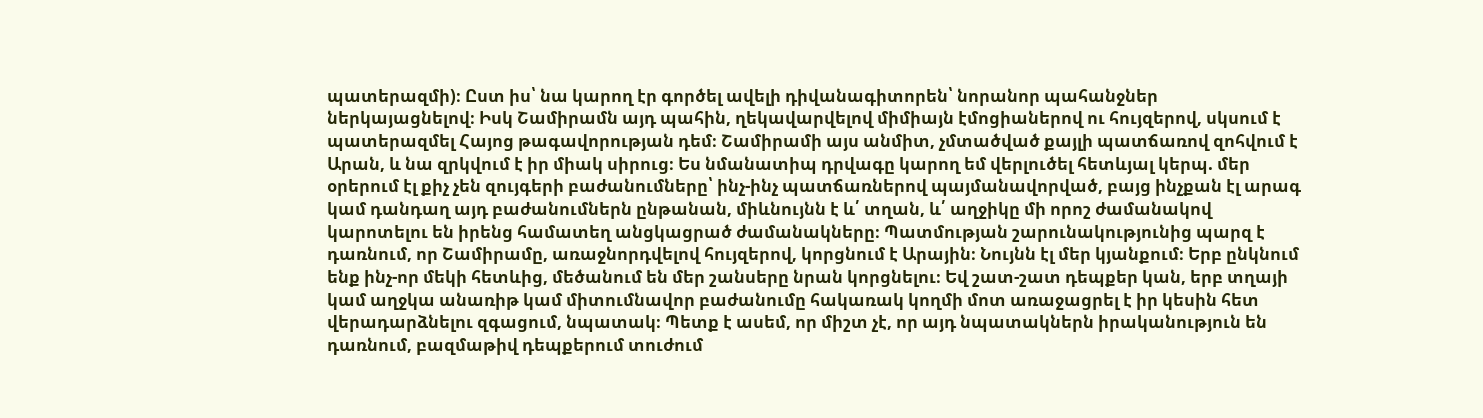պատերազմի)։ Ըստ իս՝ նա կարող էր գործել ավելի դիվանագիտորեն՝ նորանոր պահանջներ ներկայացնելով։ Իսկ Շամիրամն այդ պահին, ղեկավարվելով միմիայն էմոցիաներով ու հույզերով, սկսում է պատերազմել Հայոց թագավորության դեմ։ Շամիրամի այս անմիտ, չմտածված քայլի պատճառով զոհվում է Արան, և նա զրկվում է իր միակ սիրուց։ Ես նմանատիպ դրվագը կարող եմ վերլուծել հետևյալ կերպ. մեր օրերում էլ քիչ չեն զույգերի բաժանումները՝ ինչ-ինչ պատճառներով պայմանավորված, բայց ինչքան էլ արագ կամ դանդաղ այդ բաժանումներն ընթանան, միևնույնն է և՛ տղան, և՛ աղջիկը մի որոշ ժամանակով կարոտելու են իրենց համատեղ անցկացրած ժամանակները։ Պատմության շարունակությունից պարզ է դառնում, որ Շամիրամը, առաջնորդվելով հույզերով, կորցնում է Արային։ Նույնն էլ մեր կյանքում։ Երբ ընկնում ենք ինչ-որ մեկի հետևից, մեծանում են մեր շանսերը նրան կորցնելու։ Եվ շատ-շատ դեպքեր կան, երբ տղայի կամ աղջկա անառիթ կամ միտումնավոր բաժանումը հակառակ կողմի մոտ առաջացրել է իր կեսին հետ վերադարձնելու զգացում, նպատակ։ Պետք է ասեմ, որ միշտ չէ, որ այդ նպատակներն իրականություն են դառնում, բազմաթիվ դեպքերում տուժում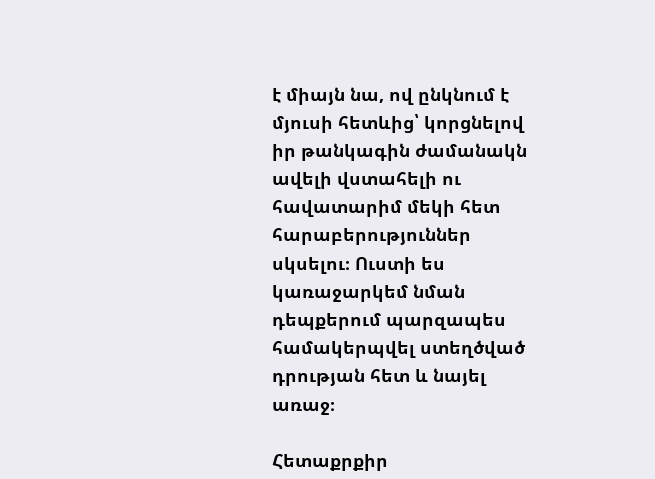է միայն նա, ով ընկնում է մյուսի հետևից՝ կորցնելով իր թանկագին ժամանակն ավելի վստահելի ու հավատարիմ մեկի հետ հարաբերություններ սկսելու։ Ուստի ես կառաջարկեմ նման դեպքերում պարզապես համակերպվել ստեղծված դրության հետ և նայել առաջ։

Հետաքրքիր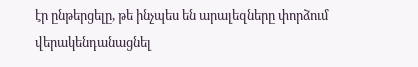էր ընթերցելը, թե ինչպես են արալեզները փորձում վերակենդանացնել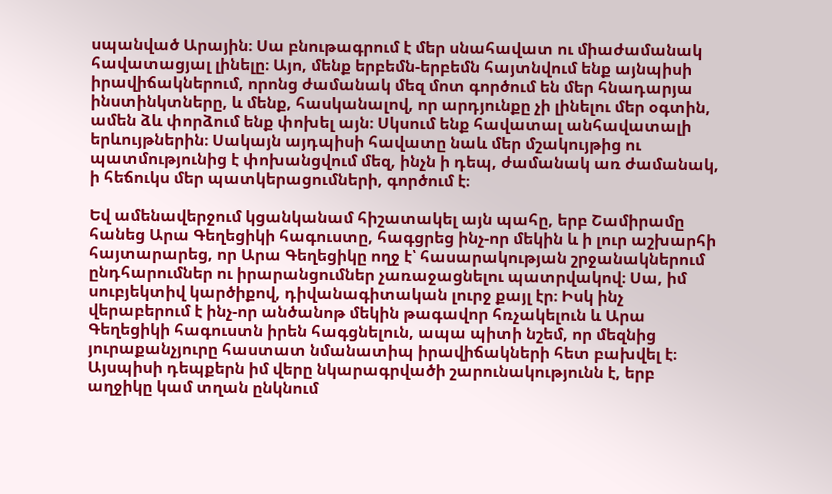սպանված Արային։ Սա բնութագրում է մեր սնահավատ ու միաժամանակ հավատացյալ լինելը։ Այո, մենք երբեմն-երբեմն հայտնվում ենք այնպիսի իրավիճակներում, որոնց ժամանակ մեզ մոտ գործում են մեր հնադարյա ինստինկտները, և մենք, հասկանալով, որ արդյունքը չի լինելու մեր օգտին, ամեն ձև փորձում ենք փոխել այն։ Սկսում ենք հավատալ անհավատալի երևույթներին։ Սակայն այդպիսի հավատը նաև մեր մշակույթից ու պատմությունից է փոխանցվում մեզ, ինչն ի դեպ, ժամանակ առ ժամանակ, ի հեճուկս մեր պատկերացումների, գործում է։

Եվ ամենավերջում կցանկանամ հիշատակել այն պահը, երբ Շամիրամը հանեց Արա Գեղեցիկի հագուստը, հագցրեց ինչ-որ մեկին և ի լուր աշխարհի հայտարարեց, որ Արա Գեղեցիկը ողջ է՝ հասարակության շրջանակներում ընդհարումներ ու իրարանցումներ չառաջացնելու պատրվակով։ Սա, իմ սուբյեկտիվ կարծիքով, դիվանագիտական լուրջ քայլ էր։ Իսկ ինչ վերաբերում է ինչ-որ անծանոթ մեկին թագավոր հռչակելուն և Արա Գեղեցիկի հագուստն իրեն հագցնելուն, ապա պիտի նշեմ, որ մեզնից յուրաքանչյուրը հաստատ նմանատիպ իրավիճակների հետ բախվել է։ Այսպիսի դեպքերն իմ վերը նկարագրվածի շարունակությունն է, երբ աղջիկը կամ տղան ընկնում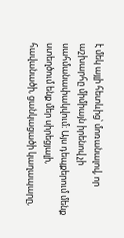է մեկ այլի հետևից՝ մոռանալով, որ աշխարհը միմիայն իրենով չի սահմանափակվում։ Այս դեպքերում մենք ստեղծում ենք մեր սիրեցյալի, հավանածի, ցանկացածի կաղապարը,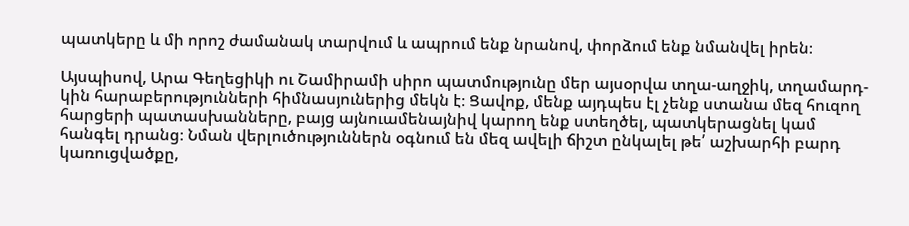պատկերը և մի որոշ ժամանակ տարվում և ապրում ենք նրանով, փորձում ենք նմանվել իրեն։

Այսպիսով, Արա Գեղեցիկի ու Շամիրամի սիրո պատմությունը մեր այսօրվա տղա-աղջիկ, տղամարդ-կին հարաբերությունների հիմնասյուներից մեկն է։ Ցավոք, մենք այդպես էլ չենք ստանա մեզ հուզող հարցերի պատասխանները, բայց այնուամենայնիվ կարող ենք ստեղծել, պատկերացնել կամ հանգել դրանց։ Նման վերլուծություններն օգնում են մեզ ավելի ճիշտ ընկալել թե՛ աշխարհի բարդ կառուցվածքը,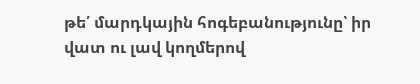թե՛ մարդկային հոգեբանությունը՝ իր վատ ու լավ կողմերով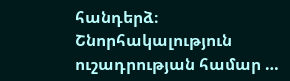հանդերձ։ Շնորհակալություն ուշադրության համար …